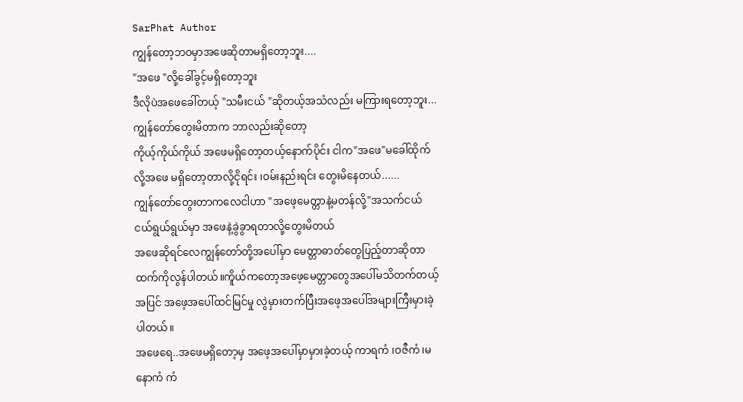SarPhat Author
ကျွန်တော့ဘဝမှာအဖေဆိုတာမရှိတော့ဘူး....
"အဖေ "လို့ခေါ်ခွင့်မရှိတော့ဘူး
ဒီလိုပဲအဖေခေါ်တယ့် "သမီးငယ် "ဆိုတယ့်အသံလည်း မကြားရတော့ဘူး...
ကျွန်တော်တွေးမိတာက ဘာလည်းဆိုတော့
ကိုယ့်ကိုယ်ကိုယ် အဖေမရှိတော့တယ့်နောက်ပိုင်း ငါက"အဖေ"မခေါ်ထိုက်လို့အဖေ မရှိတော့တာလို့ငိုရင်း ၊ဝမ်းနည်းရင်း တွေးမိနေတယ်......
ကျွန်တော်တွေးတာကလေငါဟာ "အဖေ့မေတ္တာနဲ့မတန်လို့"အသက်ငယ်ငယ်ရွယ်ရွယ်မှာ အဖေနဲ့ခွဲခွာရတာလို့တွေးမိတယ်
အဖေဆိုရင်လေကျွန်တော်တို့အပေါ်မှာ မေတ္တာဓာတ်တွေပြည့်တာဆိုတာထက်ကိုလွန်ပါတယ်။ကိူယ်ကတော့အဖေ့မေတ္တာတွေအပေါ်မသိတက်တယ့်အပြင် အဖေ့အပေါ်ထင်မြင်မှု လွဲမှားတက်ပြီးအဖေ့အပေါ်အများကြီးမှားခဲ့ပါတယ်။
အဖေရေ..အဖေမရှိတော့မှ အဖေ့အပေါ်မှာမှားခဲ့တယ့် ကာရကံ ၊ဝဇီကံ၊မနောကံ ကံ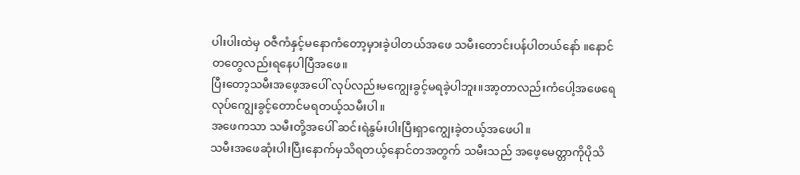ပါးပါးထဲမှ ဝဇီကံနှင့်မနောကံတော့မှားခဲ့ပါတယ်အဖေ သမီးတောင်းပန်ပါတယ်နော် ။နောင်တတွေလည်းရနေပါပြီအဖေ။
ပြီးတော့သမီးအဖေ့အပေါ် လုပ်လည်းမကျွေးခွင့်မရခဲ့ပါဘူး။အာ့တာလည်းကံပေါ့အဖေရေ လုပ်ကျွေးခွင့်တောင်မရတယ့်သမီးပါ။
အဖေကသာ သမီးတို့အပေါ် ဆင်းရဲနွမ်းပါးပြီးရှာကျွေးခဲ့တယ့်အဖေပါ။
သမီးအဖေဆုံးပါးပြီးနောက်မှသိရတယ့်နောင်တအတွက် သမီးသည် အဖေ့မေတ္တာကိုပိုသိ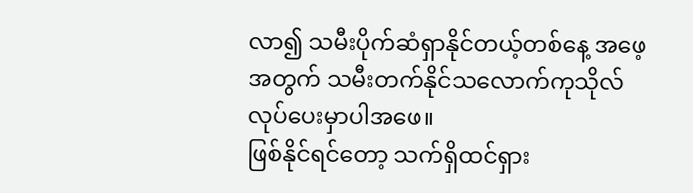လာ၍ သမီးပိုက်ဆံရှာနိုင်တယ့်တစ်နေ့ အဖေ့အတွက် သမီးတက်နိုင်သလောက်ကုသိုလ်လုပ်ပေးမှာပါအဖေ။
ဖြစ်နိုင်ရင်တော့ သက်ရှိထင်ရှား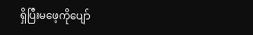ရှိပြီးမဖေ့ကိုပျော်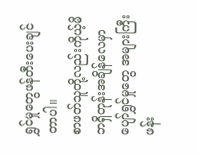ရွှင်မှုတွေဖန်တီးပေးချင်တာပါ။
စာဖတ်သူတို့လည်းကိုယ့်မိဘရှိတုန်းအချိန်လေမှာပျော်ရွှင်မှုတွေ အများကြီးဖန်း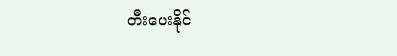တီးပေးနိုင်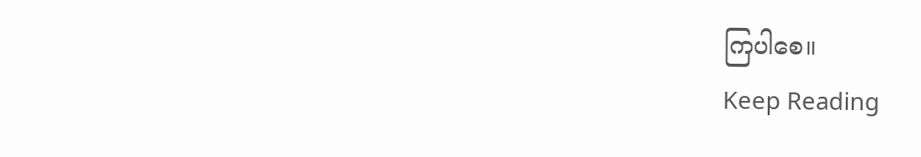ကြပါစေ။
Keep Reading